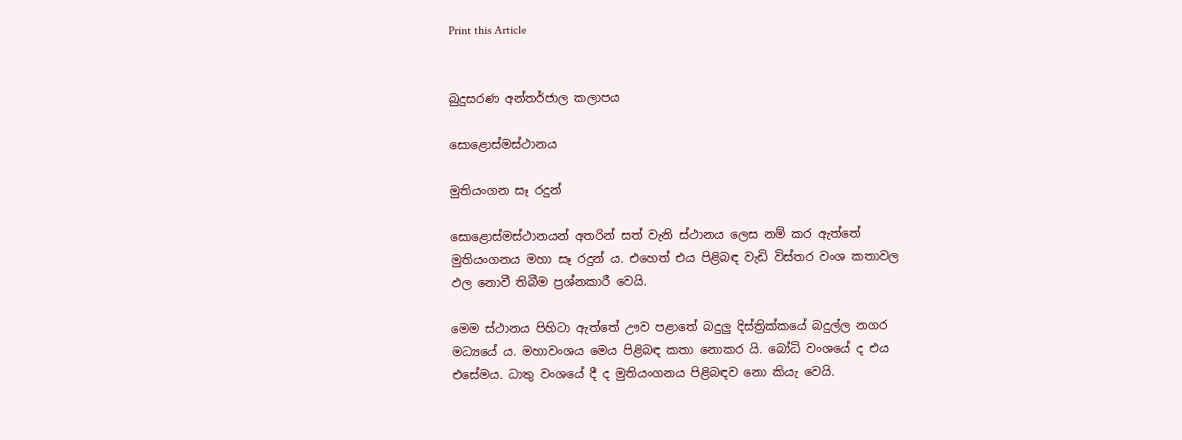Print this Article


බුදුසරණ අන්තර්ජාල කලාපය

සොළොස්මස්ථානය

මුතියංගන සෑ රදුන්

සොළොස්මස්ථානයන් අතරින් සත් වැනි ස්ථානය ලෙස නම් කර ඇත්තේ මුතියංගනය මහා සෑ රදුන් ය. එහෙත් එය පිළිබඳ වැඩි විස්තර වංශ කතාවල ඵල නොවී තිබීම ප්‍රශ්නකාරී වෙයි.

මෙම ස්ථානය පිහිටා ඇත්තේ ඌව පළාතේ බදුලු දිස්ත්‍රික්කයේ බදුල්ල නගර මධ්‍යයේ ය. මහාවංශය මෙය පිළිබඳ කතා නොකර යි. බෝධි වංශයේ ද එය එසේමය. ධාතු වංශයේ දී ද මුතියංගනය පිළිබඳව නො කියැ වෙයි.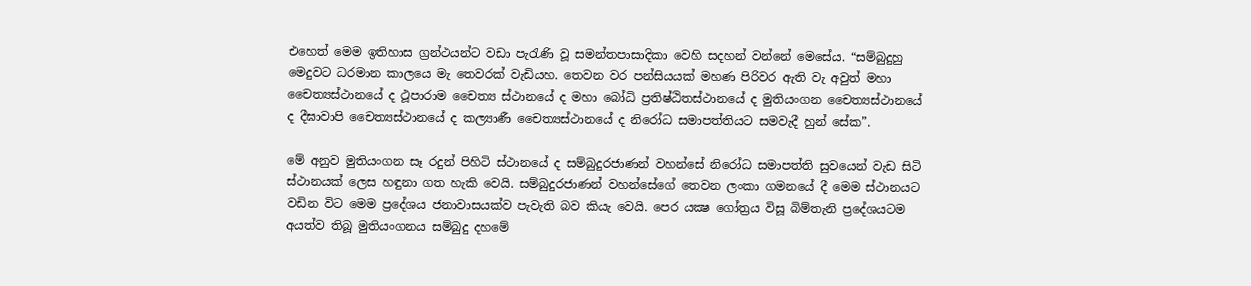එහෙත් මෙම ඉතිහාස ග්‍රන්ථයන්ට වඩා පැරැණි වූ සමන්තපාසාදිකා වෙහි සදහන් වන්නේ මෙසේය. “සම්බුදුහු මෙදුවට ධරමාන කාලයෙ මැ තෙවරක් වැඩියහ. තෙවන වර පන්සියයක් මහණ පිරිවර ඇති වැ අවුත් මහා චෛත්‍යස්ථානයේ ද ථූපාරාම චෛත්‍ය ස්ථානයේ ද මහා බෝධි ප්‍රතිෂ්ඨිතස්ථානයේ ද මුතියංගන චෛත්‍යස්ථානයේ ද දීඝාවාපි චෛත්‍යස්ථානයේ ද කල්‍යාණී චෛත්‍යස්ථානයේ ද නිරෝධ සමාපත්තියට සමවැදී හුන් සේක”.

මේ අනුව මුතියංගන සෑ රදුන් පිහිටි ස්ථානයේ ද සම්බුදුරජාණන් වහන්සේ නිරෝධ සමාපත්ති සුවයෙන් වැඩ සිටි ස්ථානයක් ලෙස හඳුනා ගත හැකි වෙයි. සම්බුදුරජාණන් වහන්සේගේ තෙවන ලංකා ගමනයේ දී මෙම ස්ථානයට වඩින විට මෙම ප්‍රදේශය ජනාවාසයක්ව පැවැති බව කියැ වෙයි. පෙර යක්‍ෂ ගෝත්‍රය විසූ බිම්තැනි ප්‍රදේශයටම අයත්ව තිබූ මුතියංගනය සම්බුදු දහමේ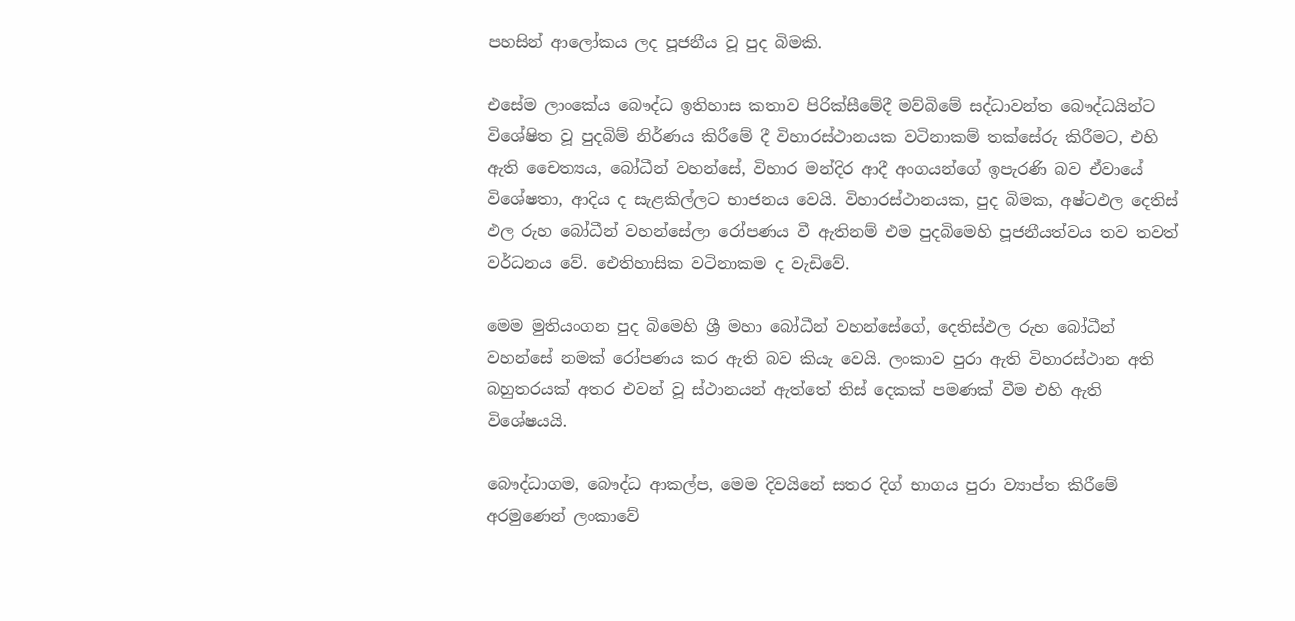පහසින් ආලෝකය ලද පූජනීය වූ පුද බිමකි.

එසේම ලාංකේය බෞද්ධ ඉතිහාස කතාව පිරික්සීමේදී මව්බිමේ සද්ධාවන්ත බෞද්ධයින්ට විශේෂිත වූ පුදබිම් නිර්ණය කිරීමේ දී විහාරස්ථානයක වටිනාකම් තක්සේරු කිරීමට, එහි ඇති චෛත්‍යය, බෝධීන් වහන්සේ, විහාර මන්දිර ආදී අංගයන්ගේ ඉපැරණි බව ඒවායේ විශේෂතා, ආදිය ද සැළකිල්ලට භාජනය වෙයි. විහාරස්ථානයක, පුද බිමක, අෂ්ටඵල දෙතිස් ඵල රුහ බෝධීන් වහන්සේලා රෝපණය වී ඇතිනම් එම පුදබිමෙහි පූජනීයත්වය තව තවත් වර්ධනය වේ. ඓතිහාසික වටිනාකම ද වැඩිවේ.

මෙම මුතියංගන පුද බිමෙහි ශ්‍රී මහා බෝධීන් වහන්සේගේ, දෙතිස්ඵල රුහ බෝධීන් වහන්සේ නමක් රෝපණය කර ඇති බව කියැ වෙයි. ලංකාව පුරා ඇති විහාරස්ථාන අති බහුතරයක් අතර එවන් වූ ස්ථානයන් ඇත්තේ තිස් දෙකක් පමණක් වීම එහි ඇති විශේෂයයි.

බෞද්ධාගම, බෞද්ධ ආකල්ප, මෙම දිවයිනේ සතර දිග් භාගය පුරා ව්‍යාප්ත කිරීමේ අරමුණෙන් ලංකාවේ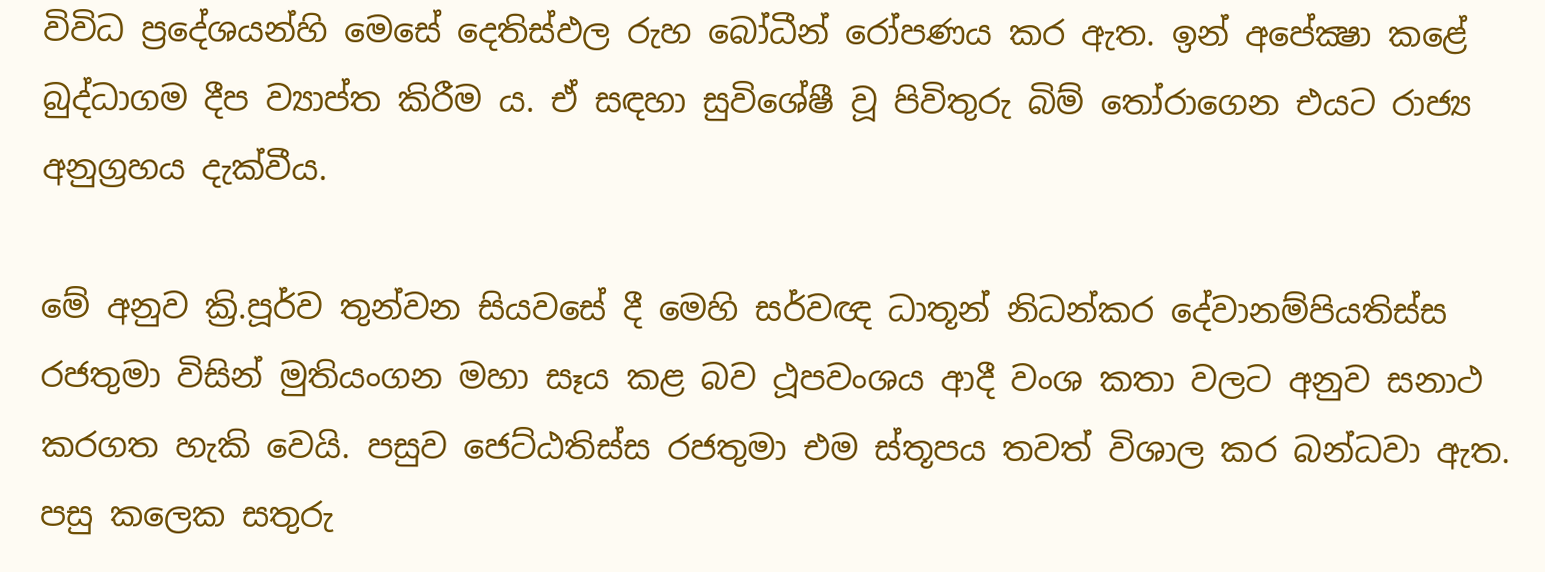විවිධ ප්‍රදේශයන්හි මෙසේ දෙතිස්ඵල රුහ බෝධීන් රෝපණය කර ඇත. ඉන් අපේක්‍ෂා කළේ බුද්ධාගම දීප ව්‍යාප්ත කිරීම ය. ඒ සඳහා සුවිශේෂී වූ පිවිතුරු බිම් තෝරාගෙන එයට රාජ්‍ය අනුග්‍රහය දැක්වීය.

මේ අනුව ක්‍රි.පූර්ව තුන්වන සියවසේ දී මෙහි සර්වඥ ධාතූන් නිධන්කර දේවානම්පියතිස්ස රජතුමා විසින් මුතියංගන මහා සෑය කළ බව ථූපවංශය ආදී වංශ කතා වලට අනුව සනාථ කරගත හැකි වෙයි. පසුව ජෙට්ඨතිස්ස රජතුමා එම ස්තූපය තවත් විශාල කර බන්ධවා ඇත. පසු කලෙක සතුරු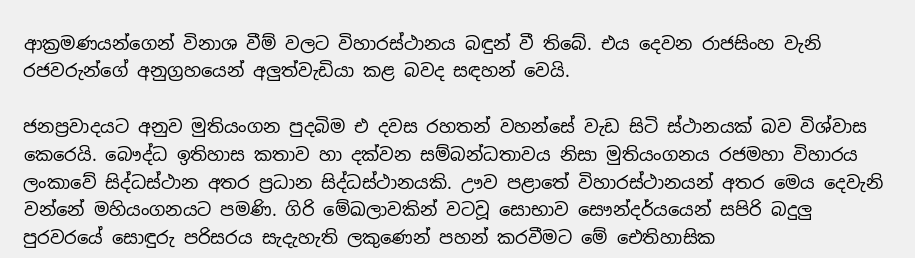ආක්‍රමණයන්ගෙන් විනාශ වීම් වලට විහාරස්ථානය බඳුන් වී තිබේ. එය දෙවන රාජසිංහ වැනි රජවරුන්ගේ අනුග්‍රහයෙන් අලුත්වැඩියා කළ බවද සඳහන් වෙයි.

ජනප්‍රවාදයට අනුව මුතියංගන පුදබිම එ දවස රහතන් වහන්සේ වැඩ සිටි ස්ථානයක් බව විශ්වාස කෙරෙයි. බෞද්ධ ඉතිහාස කතාව හා දක්වන සම්බන්ධතාවය නිසා මුතියංගනය රජමහා විහාරය ලංකාවේ සිද්ධස්ථාන අතර ප්‍රධාන සිද්ධස්ථානයකි. ඌව පළාතේ විහාරස්ථානයන් අතර මෙය දෙවැනි වන්නේ මහියංගනයට පමණි. ගිරි මේඛලාවකින් වටවූ සොභාව සෞන්දර්යයෙන් සපිරි බදුලු පුරවරයේ සොඳුරු පරිසරය සැදැහැති ලකුණෙන් පහන් කරවීමට මේ ඓතිහාසික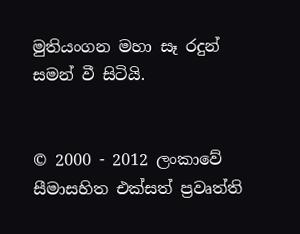මුතියංගන මහා සෑ රදුන් සමන් වී සිටියි.


© 2000 - 2012 ලංකාවේ සීමාසහිත එක්සත් ප්‍රවෘත්ති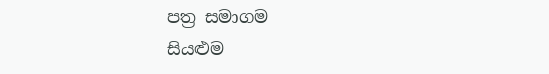පත්‍ර සමාගම
සියළුම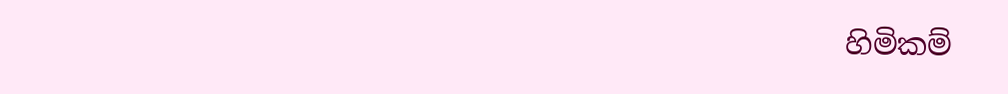හිමිකම්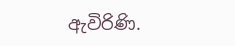ඇවිරිණි.